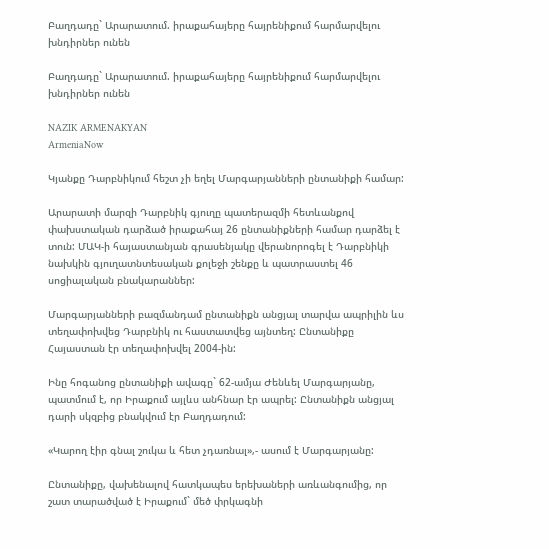Բաղդադը` Արարատում. իրաքահայերը հայրենիքում հարմարվելու խնդիրներ ունեն

Բաղդադը` Արարատում. իրաքահայերը հայրենիքում հարմարվելու խնդիրներ ունեն

NAZIK ARMENAKYAN
ArmeniaNow

Կյանքը Դարբնիկում հեշտ չի եղել Մարգարյանների ընտանիքի համար:

Արարատի մարզի Դարբնիկ գյուղը պատերազմի հետևանքով փախստական դարձած իրաքահայ 26 ընտանիքների համար դարձել է տուն: ՄԱԿ-ի հայաստանյան գրասենյակը վերանորոգել է Դարբնիկի նախկին գյուղատնտեսական քոլեջի շենքը և պատրաստել 46 սոցիալական բնակարաններ:

Մարգարյանների բազմանդամ ընտանիքն անցյալ տարվա ապրիլին ևս տեղափոխվեց Դարբնիկ ու հաստատվեց այնտեղ: Ընտանիքը Հայաստան էր տեղափոխվել 2004-ին:

Ինը հոգանոց ընտանիքի ավագը` 62-ամյա Ժենևել Մարգարյանը, պատմում է, որ Իրաքում այլևս անհնար էր ապրել: Ընտանիքն անցյալ դարի սկզբից բնակվում էր Բաղդադում:

«Կարող էիր գնալ շուկա և հետ չդառնալ»,- ասում է Մարգարյանը:

Ընտանիքը, վախենալով հատկապես երեխաների առևանգումից, որ շատ տարածված է Իրաքում` մեծ փրկագնի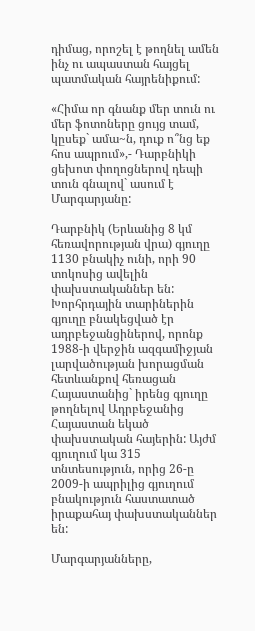դիմաց, որոշել է թողնել ամեն ինչ ու ապաստան հայցել պատմական հայրենիքում:

«Հիմա որ գնանք մեր տուն ու մեր ֆոտոները ցույց տամ, կըսեք` ամա~ն, դուք ո՞նց եք հոս ապրում»,- Դարբնիկի ցեխոտ փողոցներով դեպի տուն գնալով` ասում է Մարգարյանը:

Դարբնիկ (Երևանից 8 կմ հեռավորության վրա) գյուղը 1130 բնակիչ ունի, որի 90 տոկոսից ավելին փախստականներ են: Խորհրդային տարիներին գյուղը բնակեցված էր ադրբեջանցիներով, որոնք 1988-ի վերջին ազգամիջյան լարվածության խորացման հետևանքով հեռացան Հայաստանից` իրենց գյուղը թողնելով Ադրբեջանից Հայաստան եկած փախստական հայերին: Այժմ գյուղում կա 315 տնտեսություն, որից 26-ը 2009-ի ապրիլից գյուղում բնակություն հաստատած իրաքահայ փախստականներ են:

Մարգարյանները,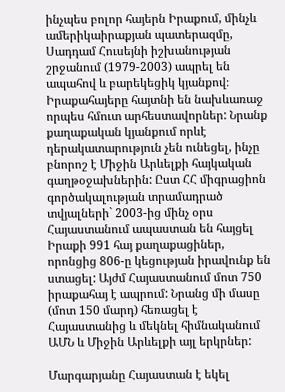ինչպես բոլոր հայերն Իրաքում, մինչև ամերիկաիրաքյան պատերազմը, Սադդամ Հուսեյնի իշխանության շրջանում (1979-2003) ապրել են ապահով և բարեկեցիկ կյանքով։ Իրաքահայերը հայտնի են նախևառաջ որպես հմուտ արհեստավորներ: Նրանք քաղաքական կյանքում որևէ դերակատարություն չեն ունեցել, ինչը բնորոշ է Միջին Արևելքի հայկական գաղթօջախներին: Ըստ ՀՀ միգրացիոն գործակալության տրամադրած տվյալների` 2003-ից մինչ օրս Հայաստանում ապաստան են հայցել Իրաքի 991 հայ քաղաքացիներ, որոնցից 806-ը կեցության իրավունք են ստացել: Այժմ Հայաստանում մոտ 750 իրաքահայ է ապրում: Նրանց մի մասը (մոտ 150 մարդ) հեռացել է Հայաստանից և մեկնել հիմնականում ԱՄՆ և Միջին Արևելքի այլ երկրներ:

Մարգարյանը Հայաստան է եկել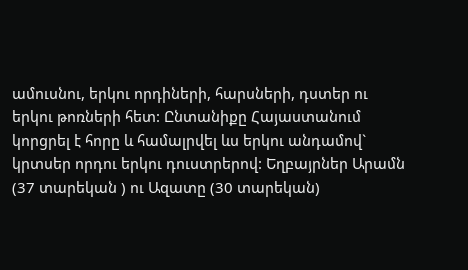ամուսնու, երկու որդիների, հարսների, դստեր ու երկու թոռների հետ: Ընտանիքը Հայաստանում կորցրել է հորը և համալրվել ևս երկու անդամով` կրտսեր որդու երկու դուստրերով: Եղբայրներ Արամն (37 տարեկան ) ու Ազատը (30 տարեկան)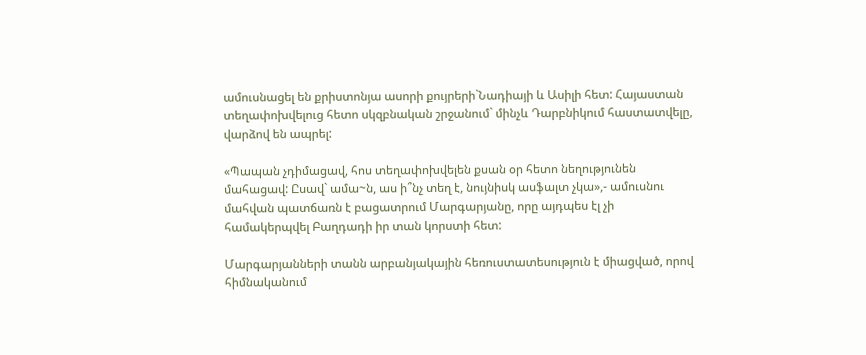ամուսնացել են քրիստոնյա ասորի քույրերի`Նադիայի և Ասիլի հետ: Հայաստան տեղափոխվելուց հետո սկզբնական շրջանում` մինչև Դարբնիկում հաստատվելը, վարձով են ապրել:

«Պապան չդիմացավ, հոս տեղափոխվելեն քսան օր հետո նեղությունեն մահացավ: Ըսավ` ամա~ն, աս ի՞նչ տեղ է, նույնիսկ ասֆալտ չկա»,- ամուսնու մահվան պատճառն է բացատրում Մարգարյանը, որը այդպես էլ չի համակերպվել Բաղդադի իր տան կորստի հետ:

Մարգարյանների տանն արբանյակային հեռուստատեսություն է միացված, որով հիմնականում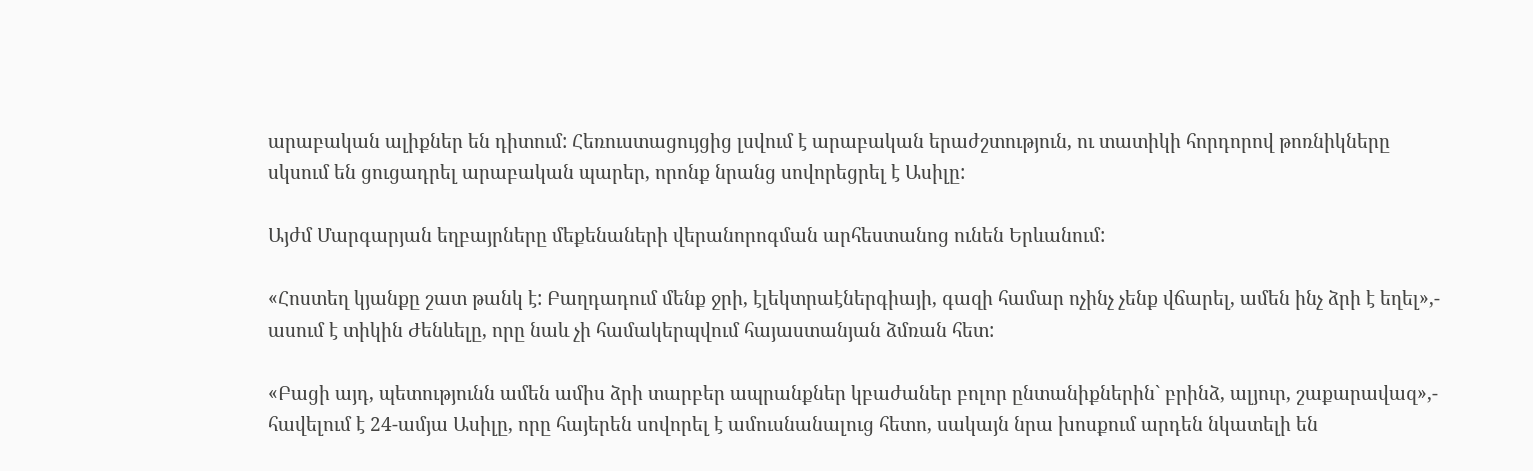արաբական ալիքներ են դիտում: Հեռուստացույցից լսվում է արաբական երաժշտություն, ու տատիկի հորդորով թոռնիկները սկսում են ցուցադրել արաբական պարեր, որոնք նրանց սովորեցրել է Ասիլը:

Այժմ Մարգարյան եղբայրները մեքենաների վերանորոգման արհեստանոց ունեն Երևանում:

«Հոստեղ կյանքը շատ թանկ է: Բաղդադում մենք ջրի, էլեկտրաէներգիայի, գազի համար ոչինչ չենք վճարել, ամեն ինչ ձրի է եղել»,- ասում է տիկին Ժենևելը, որը նաև չի համակերպվում հայաստանյան ձմռան հետ:

«Բացի այդ, պետությունն ամեն ամիս ձրի տարբեր ապրանքներ կբաժաներ բոլոր ընտանիքներին` բրինձ, ալյուր, շաքարավազ»,- հավելում է 24-ամյա Ասիլը, որը հայերեն սովորել է ամուսնանալուց հետո, սակայն նրա խոսքում արդեն նկատելի են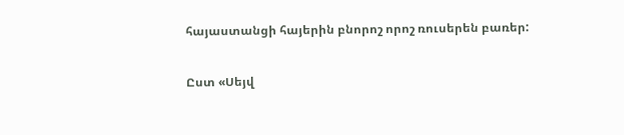հայաստանցի հայերին բնորոշ որոշ ռուսերեն բառեր:

Ըստ «Սեյվ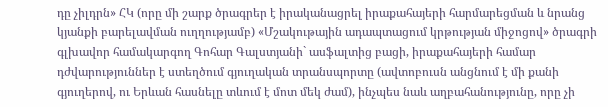դը չիլդրն» ՀԿ (որը մի շարք ծրագրեր է իրականացրել իրաքահայերի հարմարեցման և նրանց կյանքի բարելավման ուղղությամբ) «Մշակութային ադապտացում կրթության միջոցով» ծրագրի գլխավոր համակարգող Գոհար Գալստյանի` ասֆալտից բացի, իրաքահայերի համար դժվարություններ է ստեղծում գյուղական տրանսպորտը (ավտոբուսն անցնում է մի քանի գյուղերով, ու Երևան հասնելը տևում է մոտ մեկ ժամ), ինչպես նաև աղբահանությունը, որը չի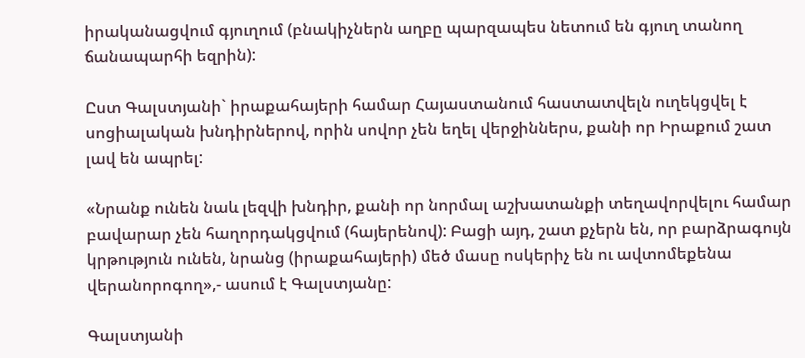իրականացվում գյուղում (բնակիչներն աղբը պարզապես նետում են գյուղ տանող ճանապարհի եզրին):

Ըստ Գալստյանի` իրաքահայերի համար Հայաստանում հաստատվելն ուղեկցվել է սոցիալական խնդիրներով, որին սովոր չեն եղել վերջիններս, քանի որ Իրաքում շատ լավ են ապրել:

«Նրանք ունեն նաև լեզվի խնդիր, քանի որ նորմալ աշխատանքի տեղավորվելու համար բավարար չեն հաղորդակցվում (հայերենով): Բացի այդ, շատ քչերն են, որ բարձրագույն կրթություն ունեն, նրանց (իրաքահայերի) մեծ մասը ոսկերիչ են ու ավտոմեքենա վերանորոգող»,- ասում է Գալստյանը:

Գալստյանի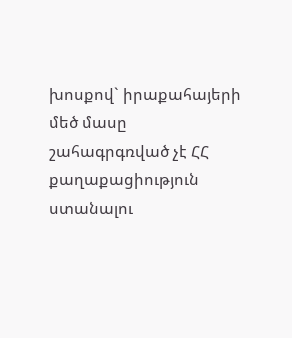խոսքով` իրաքահայերի մեծ մասը շահագրգռված չէ ՀՀ քաղաքացիություն ստանալու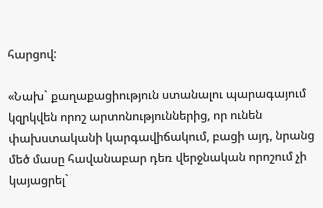հարցով:

«Նախ` քաղաքացիություն ստանալու պարագայում կզրկվեն որոշ արտոնություններից, որ ունեն փախստականի կարգավիճակում, բացի այդ, նրանց մեծ մասը հավանաբար դեռ վերջնական որոշում չի կայացրել`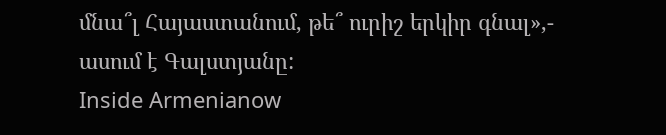մնա՞լ Հայաստանում, թե՞ ուրիշ երկիր գնալ»,- ասում է Գալստյանը:
Inside Armenianow